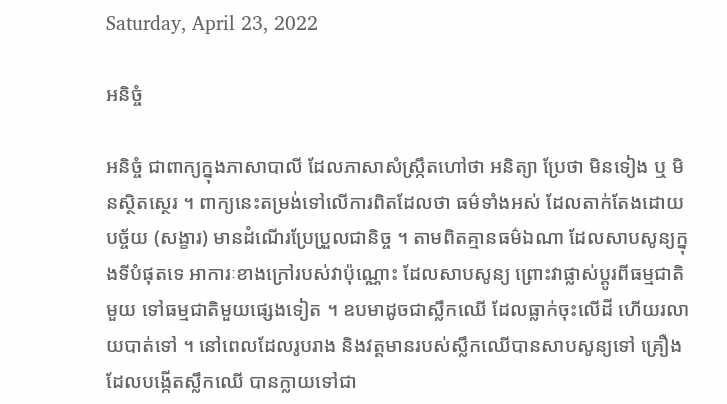Saturday, April 23, 2022

អនិច្ចំ

អនិច្ចំ ជាពាក្យក្នុងភាសាបាលី ដែលភាសាសំស្ក្រឹតហៅថា អនិត្យា ប្រែថា មិនទៀង ឬ មិនស្ថិតស្ថេរ ។ ពាក្យនេះតម្រង់ទៅលើការពិតដែលថា ធម៌ទាំងអស់ ដែលតាក់តែងដោយបច្ច័យ (សង្ខារ) មានដំណើរប្រែប្រួលជានិច្ច ។ តាមពិតគ្មានធម៌ឯណា ដែលសាបសូន្យក្នុងទីបំផុតទេ អាការៈខាងក្រៅរបស់វាប៉ុណ្ណោះ ដែលសាបសូន្យ ព្រោះវាផ្លាស់ប្តូរពីធម្មជាតិមួយ ទៅធម្មជាតិមួយផ្សេងទៀត ។ ឧបមាដូចជាស្លឹកឈើ ដែលធ្លាក់ចុះលើដី ហើយរលាយបាត់ទៅ ។ នៅពេលដែលរូបរាង និងវត្តមានរបស់ស្លឹកឈើបានសាបសូន្យទៅ គ្រឿងដែលបង្កើតស្លឹកឈើ បានក្លាយទៅជា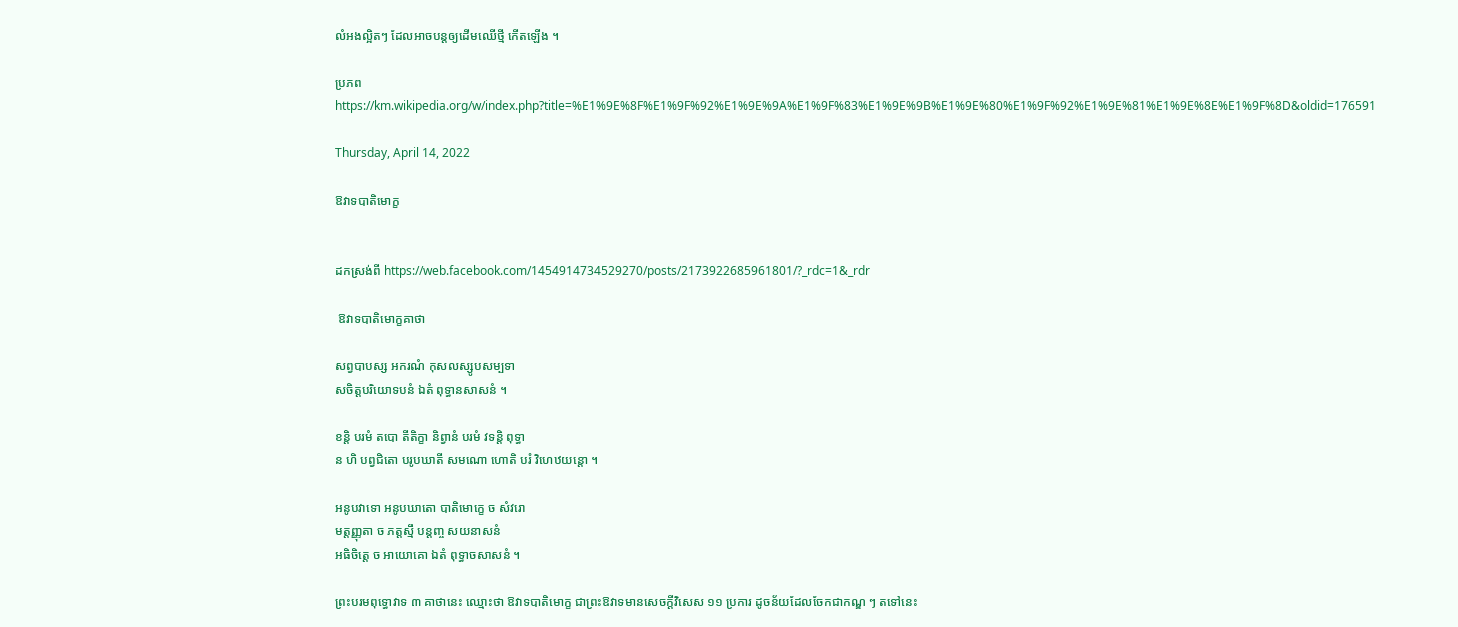លំអងល្អិតៗ ដែលអាចបន្តឲ្យដើមឈើថ្មី កើតឡើង ។

ប្រភព https://km.wikipedia.org/w/index.php?title=%E1%9E%8F%E1%9F%92%E1%9E%9A%E1%9F%83%E1%9E%9B%E1%9E%80%E1%9F%92%E1%9E%81%E1%9E%8E%E1%9F%8D&oldid=176591

Thursday, April 14, 2022

ឱវាទបាតិមោក្ខ


ដកស្រង់ពី https://web.facebook.com/1454914734529270/posts/2173922685961801/?_rdc=1&_rdr

 ឱវាទបាតិមោក្ខគាថា

សព្វបាបស្ស អករណំ កុសលស្សូបសម្បទា
សចិត្តបរិយោទបនំ ឯតំ ពុទ្ធានសាសនំ ។

ខន្តិ បរមំ តបោ តីតិក្ខា និព្វានំ បរមំ វទន្តិ ពុទ្ធា
ន ហិ បព្វជិតោ បរូបឃាតី សមណោ ហោតិ បរំ វិហេឋយន្តោ ។

អនូបវាទោ អនូបឃាតោ បាតិមោក្ខេ ច សំវរោ
មត្តញ្ញុតា ច ភត្តស្មឹ បន្តញ្ច សយនាសនំ
អធិចិត្តេ ច អាយោគោ ឯតំ ពុទ្ធាចសាសនំ ។

ព្រះបរមពុទ្ធោវាទ ៣ គាថានេះ ឈ្មោះថា ឱវាទបាតិមោក្ខ ជាព្រះឱវាទមានសេចក្ដីវិសេស ១១ ប្រការ ដូចន័យដែលចែកជាកណ្ឌ ៗ តទៅនេះ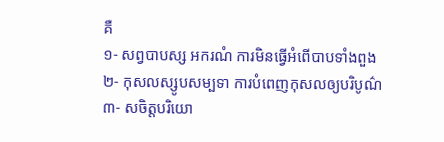គឺ
១- សព្វបាបស្ស អករណំ ការមិនធ្វើអំពើបាបទាំងពួង
២- កុសលស្សូបសម្បទា ការបំពេញកុសលឲ្យបរិបូណ៌
៣- សចិត្តបរិយោ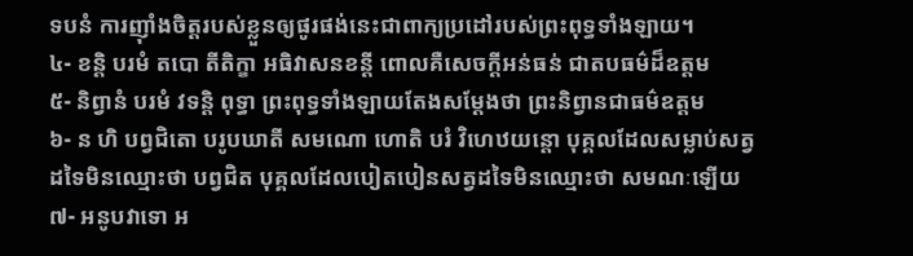ទបនំ ការញ៉ាំងចិត្តរបស់ខ្លួនឲ្យផូរផង់នេះជាពាក្យប្រដៅរបស់ព្រះពុទ្ធទាំងឡាយ។
៤- ខន្តិ បរមំ តបោ តីតិក្ខា អធិវាសនខន្តី ពោលគឺសេចក្ដីអន់ធន់ ជាតបធម៌ដ៏ឧត្ដម
៥- និព្វានំ បរមំ វទន្តិ ពុទ្ធា ព្រះពុទ្ធទាំងឡាយតែងសម្ដែងថា ព្រះនិព្វានជាធម៌ឧត្ដម
៦- ន ហិ បព្វជិតោ បរូបឃាតី សមណោ ហោតិ បរំ វិហេឋយន្តោ បុគ្គលដែលសម្លាប់សត្វដទៃមិនឈ្មោះថា បព្វជិត បុគ្គលដែលបៀតបៀនសត្វដទៃមិនឈ្មោះថា សមណៈឡើយ
៧- អនូបវាទោ អ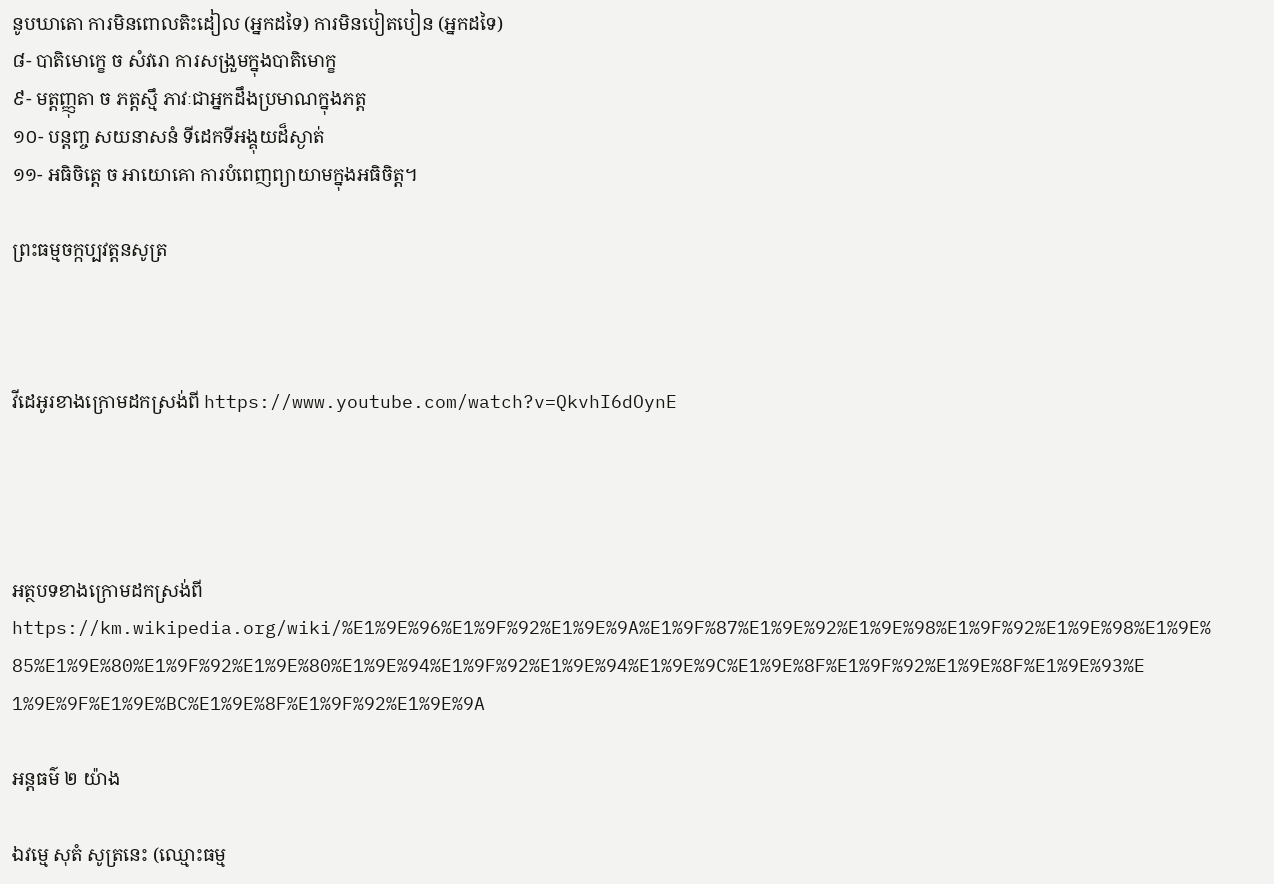នូបឃាតោ ការមិនពោលតិះដៀល (អ្នកដទៃ) ការមិនបៀតបៀន (អ្នកដទៃ)
៨- បាតិមោក្ខេ ច សំវរោ ការសង្រួមក្នុងបាតិមោក្ខ
៩- មត្តញ្ញុតា ច ភត្តស្មឹ ភាវៈជាអ្នកដឹងប្រមាណក្នុងភត្ត
១០- បន្តញ្ច សយនាសនំ ទីដេកទីអង្គុយដ៏ស្ងាត់
១១- អធិចិត្តេ ច អាយោគោ ការបំពេញព្យាយាមក្នុងអធិចិត្ត។

ព្រះធម្មចក្កប្បវត្តនសូត្រ



វីដេអូរខាងក្រោមដកស្រង់ពី https://www.youtube.com/watch?v=QkvhI6dOynE




អត្ថបទខាងក្រោមដកស្រង់ពី https://km.wikipedia.org/wiki/%E1%9E%96%E1%9F%92%E1%9E%9A%E1%9F%87%E1%9E%92%E1%9E%98%E1%9F%92%E1%9E%98%E1%9E%85%E1%9E%80%E1%9F%92%E1%9E%80%E1%9E%94%E1%9F%92%E1%9E%94%E1%9E%9C%E1%9E%8F%E1%9F%92%E1%9E%8F%E1%9E%93%E1%9E%9F%E1%9E%BC%E1%9E%8F%E1%9F%92%E1%9E%9A

អន្តធម៌ ២ យ៉ាង

ឯវម្មេ សុតំ សូត្រនេះ (ឈ្មោះធម្ម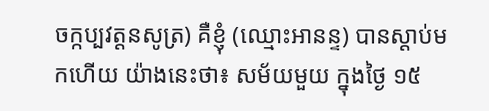ចក្កប្បវត្តនសូត្រ) គឺខ្ញុំ (ឈ្មោះអានន្ទ) បានស្ដាប់មកហើយ យ៉ាងនេះថា៖ សម័យមួយ ក្នុងថ្ងៃ ១៥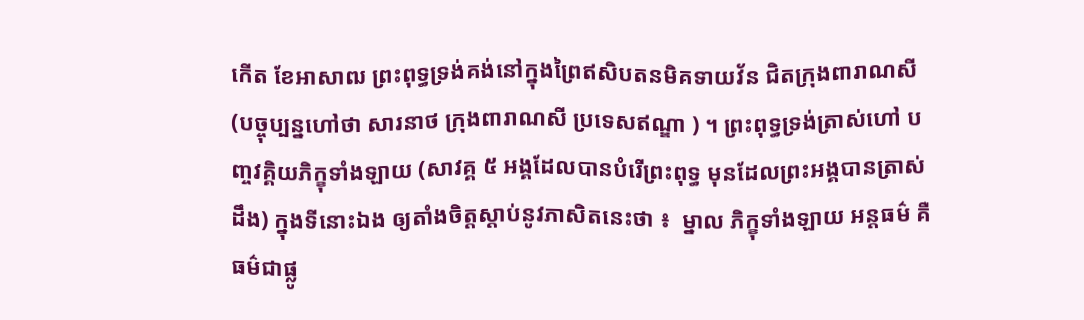កើត ខែអាសាឍ ព្រះពុទ្ធទ្រង់គង់នៅក្នុងព្រៃឥសិបតនមិគទាយវ័ន ជិតក្រុងពារាណសី (បច្ចុប្បន្នហៅថា សារនាថ ក្រុងពារាណសី ប្រទេសឥណ្ឌា ) ។ ព្រះពុទ្ធទ្រង់ត្រាស់ហៅ បញ្ចវគ្គិយភិក្ខុទាំងឡាយ (សាវគ្គ ៥ អង្គដែលបានបំរើព្រះពុទ្ធ មុនដែលព្រះអង្គបានត្រាស់ដឹង) ក្នុងទីនោះឯង ឲ្យតាំងចិត្តស្ដាប់នូវភាសិតនេះថា ៖  ម្នាល ភិក្ខុទាំងឡាយ អន្តធម៌ គឺធម៌ជាផ្លូ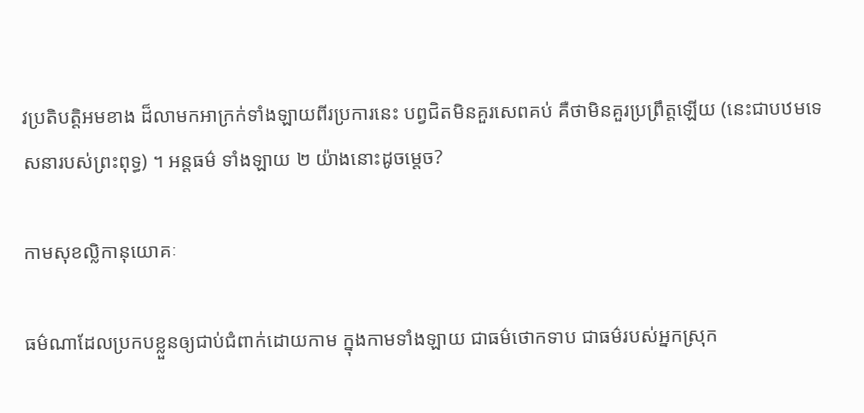វប្រតិបត្តិអមខាង ដ៏លាមកអាក្រក់ទាំងឡាយពីរប្រការនេះ បព្វជិតមិនគួរសេពគប់ គឺថាមិនគួរប្រព្រឹត្តឡើយ (នេះជាបឋមទេសនារបស់ព្រះពុទ្ធ) ។ អន្តធម៌ ទាំងឡាយ ២ យ៉ាងនោះដូចម្តេច?

កាមសុខល្លិកានុយោគៈ

ធម៌ណាដែលប្រកបខ្លួនឲ្យជាប់ជំពាក់ដោយកាម ក្នុងកាមទាំងឡាយ ជាធម៌ថោកទាប ជាធម៌របស់អ្នកស្រុក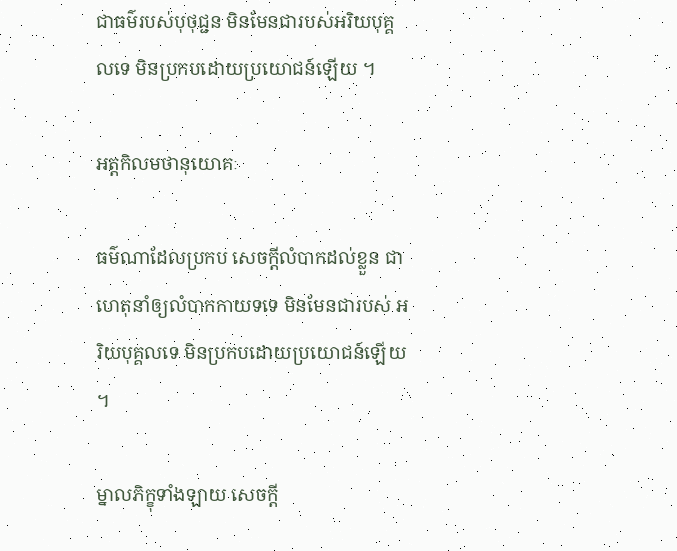ជាធម៌របស់បុថុជ្ជន មិនមែនជារបស់អរិយបុគ្គលទេ មិនប្រកបដោយប្រយោជន៍ឡើយ ។

អត្តកិលមថានុយោគៈ

ធម៌ណាដែលប្រកប សេចក្ដីលំបាកដល់ខ្លួន ជាហេតុនាំឲ្យលំបាកកាយទទេ មិនមែនជារបស់ អរិយបុគ្គលទេ មិនប្រកបដោយប្រយោជន៍ឡើយ ។

ម្នាលភិក្ខុទាំងឡាយ សេចក្ដី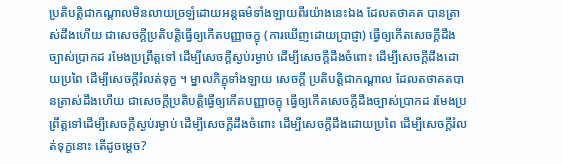ប្រតិបត្តិជាកណ្តាលមិនលាយច្រឡំដោយអន្តធម៌ទាំងឡាយពីរយ៉ាងនេះឯង ដែលតថាគត បានត្រាស់ដឹងហើយ ជាសេចក្ដីប្រតិបត្តិធ្វើឲ្យកើតបញ្ញាចក្ខុ (ការឃើញដោយប្រាជ្ញា) ធ្វើឲ្យកើតសេចក្ដីដឹងច្បាស់ប្រាកដ រមែងប្រព្រឹត្តទៅ ដើម្បីសេចក្ដីស្ងប់រម្ងាប់ ដើម្បីសេចក្ដីដឹងចំពោះ ដើម្បីសេចក្ដីដឹងដោយប្រពៃ ដើម្បីសេចក្ដីរំលត់ទុក្ខ ។ ម្នាលភិក្ខុទាំងឡាយ សេចក្ដី ប្រតិបត្តិជាកណ្តាល ដែលតថាគតបានត្រាស់ដឹងហើយ ជាសេចក្ដីប្រតិបត្តិធ្វើឲ្យកើតបញ្ញាចក្ខុ ធ្វើឲ្យកើតសេចក្ដីដឹងច្បាស់ប្រាកដ រមែងប្រព្រឹត្តទៅដើម្បីសេចក្ដីស្ងប់រម្ងាប់ ដើម្បីសេចក្ដីដឹងចំពោះ ដើម្បីសេចក្ដីដឹងដោយប្រពៃ ដើម្បីសេចក្ដីរំលត់ទុក្ខនោះ តើដូចម្តេច?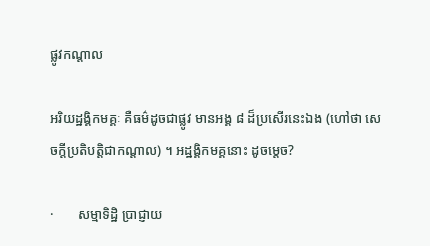ផ្លូវកណ្តាល

អរិយដ្ឋង្គិកមគ្គៈ គឺធម៌ដូចជាផ្លូវ មានអង្គ ៨ ដ៏ប្រសើរនេះឯង (ហៅថា សេចក្ដីប្រតិបត្តិជាកណ្តាល) ។ អដ្ឋង្គិកមគ្គនោះ ដូចម្តេច?

·       សម្មាទិដ្ឋិ ប្រាជ្ញាយ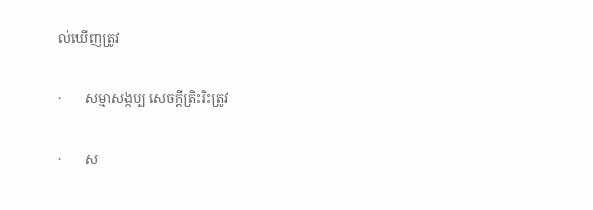ល់ឃើញត្រូវ

·       សម្មាសង្កប្ប សេចក្ដីត្រិះរិះត្រូវ

·       ស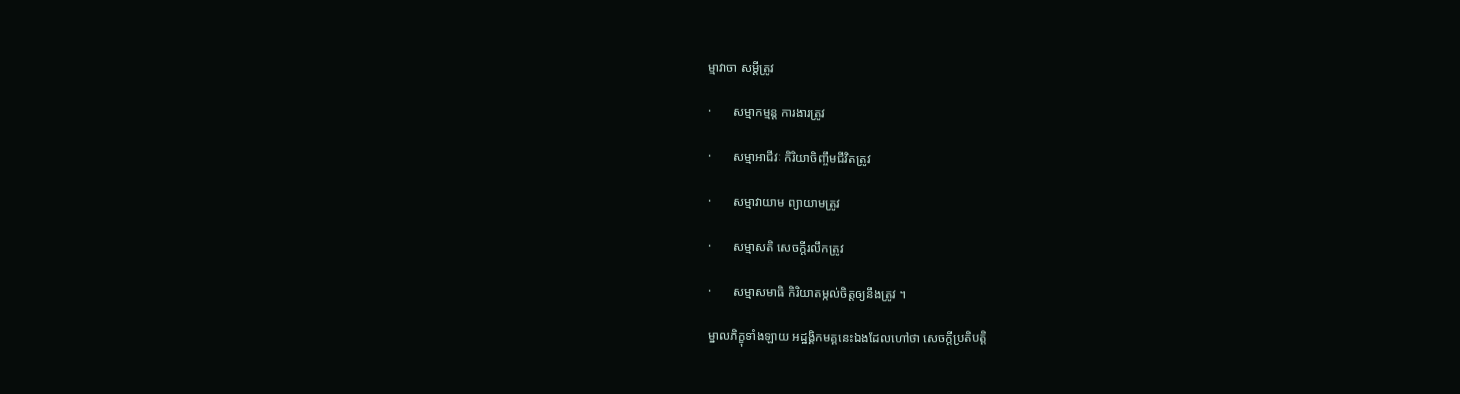ម្មាវាចា សម្តីត្រូវ

·       សម្មាកម្មន្ត ការងារត្រូវ

·       សម្មាអាជីវៈ កិរិយាចិញ្ចឹមជីវិតត្រូវ

·       សម្មាវាយាម ព្យាយាមត្រូវ

·       សម្មាសតិ សេចក្ដីរលឹកត្រូវ

·       សម្មាសមាធិ កិរិយាតម្កល់ចិត្តឲ្យនឹងត្រូវ ។

ម្នាលភិក្ខុទាំងឡាយ អដ្ឋង្គិកមគ្គនេះឯងដែលហៅថា សេចក្ដីប្រតិបត្តិ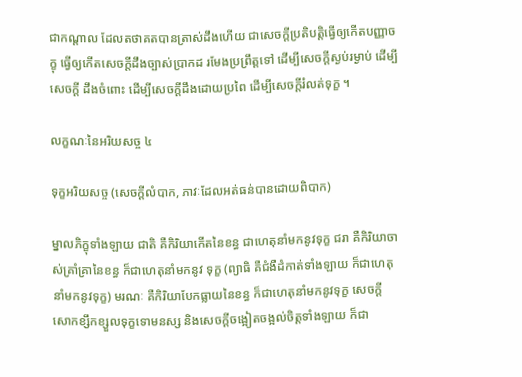ជាកណ្តាល ដែលតថាគតបានត្រាស់ដឹងហើយ ជាសេចក្ដីប្រតិបត្តិធ្វើឲ្យកើតបញ្ញាចក្ខុ ធ្វើឲ្យកើតសេចក្ដីដឹងច្បាស់ប្រាកដ រមែងប្រព្រឹត្តទៅ ដើម្បីសេចក្ដីស្ងប់រម្ងាប់ ដើម្បីសេចក្ដី ដឹងចំពោះ ដើម្បីសេចក្ដីដឹងដោយប្រពៃ ដើម្បីសេចក្ដីរំលត់ទុក្ខ ។

លក្ខណៈនៃអរិយសច្ច ៤

ទុក្ខអរិយសច្ច (សេចក្ដីលំបាក, ភាវៈដែលអត់ធន់បានដោយពិបាក)

ម្នាលភិក្ខុទាំងឡាយ ជាតិ គឺកិរិយាកើតនៃខន្ធ ជាហេតុនាំមកនូវទុក្ខ ជរា គឺកិរិយាចាស់គ្រាំគ្រានៃខន្ធ ក៏ជាហេតុនាំមកនូវ ទុក្ខ (ព្យាធិ គឺជំងឺដំកាត់ទាំងឡាយ ក៏ជាហេតុនាំមកនូវទុក្ខ) មរណៈ គឺកិរិយាបែកធ្លាយនៃខន្ធ ក៏ជាហេតុនាំមកនូវទុក្ខ សេចក្ដី សោកខ្សឹកខ្សួលទុក្ខទោមនស្ស និងសេចក្ដីចង្អៀតចង្អល់ចិត្តទាំងឡាយ ក៏ជា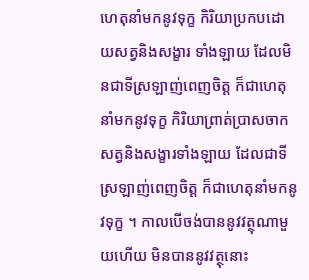ហេតុនាំមកនូវទុក្ខ កិរិយាប្រកបដោយសត្វនិងសង្ខារ ទាំងឡាយ ដែលមិនជាទីស្រឡាញ់ពេញចិត្ត ក៏ជាហេតុនាំមកនូវទុក្ខ កិរិយាព្រាត់បា្រសចាកសត្វនិងសង្ខារទាំងឡាយ ដែលជាទី ស្រឡាញ់ពេញចិត្ត ក៏ជាហេតុនាំមកនូវទុក្ខ ។ កាលបើចង់បាននូវវត្ថុណាមួយហើយ មិនបាននូវវត្ថុនោះ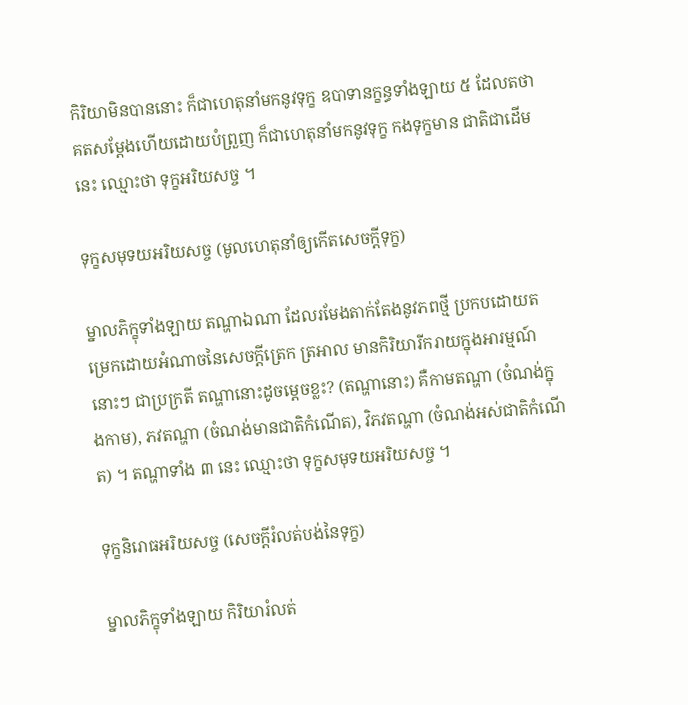កិរិយាមិនបាននោះ ក៏ជាហេតុនាំមកនូវទុក្ខ ឧបាទានក្ខន្ធទាំងឡាយ ៥ ដែលតថាគតសម្តែងហើយដោយបំព្រួញ ក៏ជាហេតុនាំមកនូវទុក្ខ កងទុក្ខមាន ជាតិជាដើមនេះ ឈ្មោះថា ទុក្ខអរិយសច្ច ។

ទុក្ខសមុទយអរិយសច្ច (មូលហេតុនាំឲ្យកើតសេចក្ដីទុក្ខ)

ម្នាលភិក្ខុទាំងឡាយ តណ្ហាឯណា ដែលរមែងតាក់តែងនូវភពថ្មី ប្រកបដោយតម្រេកដោយអំណាចនៃសេចក្ដីត្រេក ត្រអាល មានកិរិយារីករាយក្នុងអារម្មណ៍នោះៗ ជាប្រក្រតី តណ្ហានោះដូចម្តេចខ្លះ? (តណ្ហានោះ) គឺកាមតណ្ហា (ចំណង់ក្នុងកាម), ភវតណ្ហា (ចំណង់មានជាតិកំណើត), វិភវតណ្ហា (ចំណង់អស់ជាតិកំណើត) ។ តណ្ហាទាំង ៣ នេះ ឈ្មោះថា ទុក្ខសមុទយអរិយសច្ច ។

ទុក្ខនិរោធអរិយសច្ច (សេចក្ដីរំលត់បង់នៃទុក្ខ)

ម្នាលភិក្ខុទាំងឡាយ កិរិយារំលត់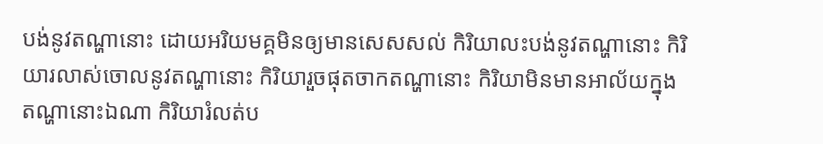បង់នូវតណ្ហានោះ ដោយអរិយមគ្គមិនឲ្យមានសេសសល់ កិរិយាលះបង់នូវតណ្ហានោះ កិរិយារលាស់ចោលនូវតណ្ហានោះ កិរិយារួចផុតចាកតណ្ហានោះ កិរិយាមិនមានអាល័យក្នុងតណ្ហានោះឯណា កិរិយារំលត់ប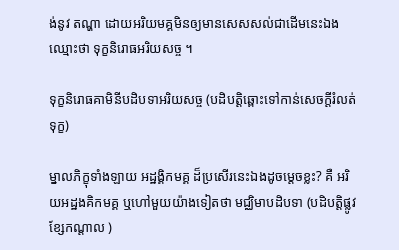ង់នូវ តណ្ហា ដោយអរិយមគ្គមិនឲ្យមានសេសសល់ជាដើមនេះឯង ឈ្មោះថា ទុក្ខនិរោធអរិយសច្ច ។

ទុក្ខនិរោធគាមិនីបដិបទាអរិយសច្ច (បដិបត្តិឆ្ពោះទៅកាន់សេចក្ដីរំលត់ទុក្ខ)

ម្នាលភិក្ខុទាំងឡាយ អដ្ឋង្គិកមគ្គ ដ៏ប្រសើរនេះឯងដូចម្តេចខ្លះ? គឺ អរិយអដ្ឋងគិកមគ្គ ឬហៅមួយយ៉ាងទៀតថា មជ្ឈិមាបដិបទា (បដិបត្តិផ្លូវខ្សែកណ្តាល )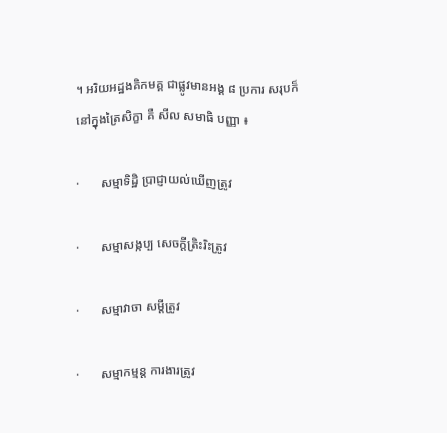។ អរិយអដ្ឋងគិកមគ្គ ជាផ្លូវមានអង្គ ៨ ប្រការ សរុបក៏នៅក្នុងត្រៃសិក្ខា គឺ សីល សមាធិ បញ្ញា ៖

·       សម្មាទិដ្ឋិ ប្រាជ្ញាយល់ឃើញត្រូវ

·       សម្មាសង្កប្ប សេចក្ដីត្រិះរិះត្រូវ

·       សម្មាវាចា សម្តីត្រូវ

·       សម្មាកម្មន្ត ការងារត្រូវ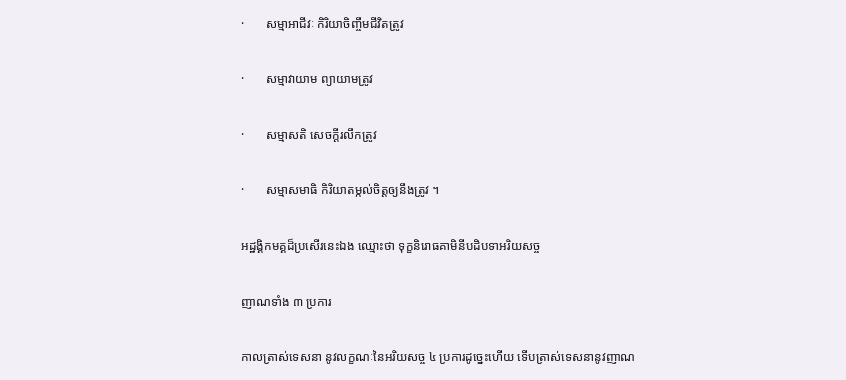·       សម្មាអាជីវៈ កិរិយាចិញ្ចឹមជីវិតត្រូវ

·       សម្មាវាយាម ព្យាយាមត្រូវ

·       សម្មាសតិ សេចក្ដីរលឹកត្រូវ

·       សម្មាសមាធិ កិរិយាតម្កល់ចិត្តឲ្យនឹងត្រូវ ។

អដ្ឋង្គិកមគ្គដ៏ប្រសើរនេះឯង ឈ្មោះថា ទុក្ខនិរោធគាមិនីបដិបទាអរិយសច្ច

ញាណទាំង ៣ ប្រការ

កាលត្រាស់ទេសនា នូវលក្ខណៈនៃអរិយសច្ច ៤ ប្រការដូច្នេះហើយ ទើបត្រាស់ទេសនានូវញាណ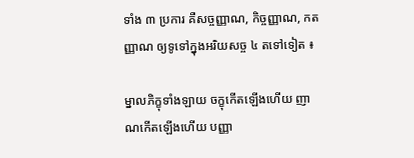ទាំង ៣ ប្រការ គឺសច្ចញ្ញាណ, កិច្ចញ្ញាណ, កតញ្ញាណ ឲ្យទូទៅក្នុងអរិយសច្ច ៤ តទៅទៀត ៖

ម្នាលភិក្ខុទាំងឡាយ ចក្ខុកើតឡើងហើយ ញាណកើតឡើងហើយ បញ្ញា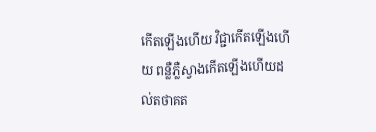កើតឡើងហើយ វិជ្ជាកើតឡើងហើយ ពន្លឺភ្លឺស្វាងកើតឡើងហើយដល់តថាគត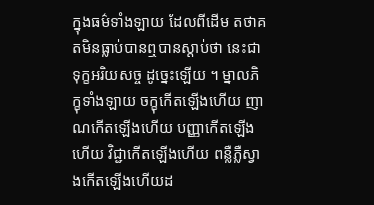ក្នុងធម៌ទាំងឡាយ ដែលពីដើម តថាគតមិនធ្លាប់បានឮបានស្ដាប់ថា នេះជាទុក្ខអរិយសច្ច ដូច្នេះឡើយ ។ ម្នាលភិក្ខុទាំងឡាយ ចក្ខុកើតឡើងហើយ ញាណកើតឡើងហើយ បញ្ញាកើតឡើងហើយ វិជ្ជាកើតឡើងហើយ ពន្លឺភ្លឺស្វាងកើតឡើងហើយដ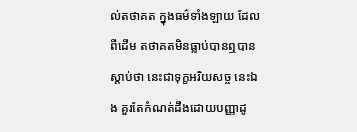ល់តថាគត ក្នុងធម៌ទាំងឡាយ ដែលពីដើម តថាគតមិនធ្លាប់បានឮបានស្ដាប់ថា នេះជាទុក្ខអរិយសច្ច នេះឯង គួរតែកំណត់ដឹងដោយបញ្ញាដូ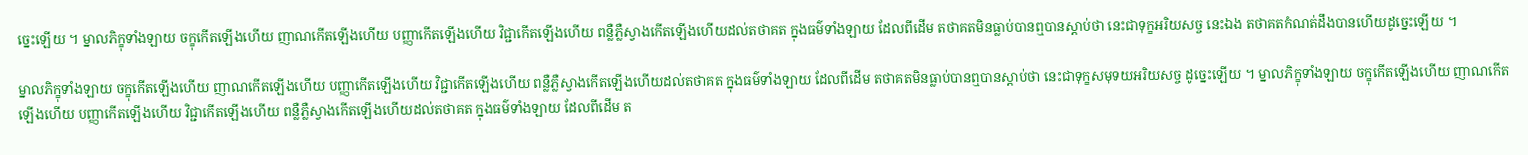ច្នេះឡើយ ។ ម្នាលភិក្ខុទាំងឡាយ ចក្ខុកើតឡើងហើយ ញាណកើតឡើងហើយ បញ្ញាកើតឡើងហើយ វិជ្ជាកើតឡើងហើយ ពន្លឺភ្លឺស្វាងកើតឡើងហើយដល់តថាគត ក្នុងធម៌ទាំងឡាយ ដែលពីដើម តថាគតមិនធ្លាប់បានឮបានស្ដាប់ថា នេះជាទុក្ខអរិយសច្ច នេះឯង តថាគតកំណត់ដឹងបានហើយដូច្នេះឡើយ ។

ម្នាលភិក្ខុទាំងឡាយ ចក្ខុកើតឡើងហើយ ញាណកើតឡើងហើយ បញ្ញាកើតឡើងហើយ វិជ្ជាកើតឡើងហើយ ពន្លឺភ្លឺស្វាងកើតឡើងហើយដល់តថាគត ក្នុងធម៌ទាំងឡាយ ដែលពីដើម តថាគតមិនធ្លាប់បានឮបានស្ដាប់ថា នេះជាទុក្ខសមុទយអរិយសច្ច ដូច្នេះឡើយ ។ ម្នាលភិក្ខុទាំងឡាយ ចក្ខុកើតឡើងហើយ ញាណកើតឡើងហើយ បញ្ញាកើតឡើងហើយ វិជ្ជាកើតឡើងហើយ ពន្លឺភ្លឺស្វាងកើតឡើងហើយដល់តថាគត ក្នុងធម៌ទាំងឡាយ ដែលពីដើម ត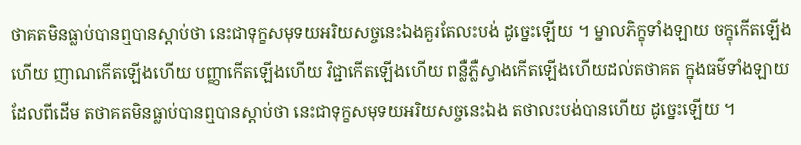ថាគតមិនធ្លាប់បានឮបានស្ដាប់ថា នេះជាទុក្ខសមុទយអរិយសច្ចនេះឯងគួរតែលះបង់ ដូច្នេះឡើយ ។ ម្នាលភិក្ខុទាំងឡាយ ចក្ខុកើតឡើងហើយ ញាណកើតឡើងហើយ បញ្ញាកើតឡើងហើយ វិជ្ជាកើតឡើងហើយ ពន្លឺភ្លឺស្វាងកើតឡើងហើយដល់តថាគត ក្នុងធម៌ទាំងឡាយ ដែលពីដើម តថាគតមិនធ្លាប់បានឮបានស្ដាប់ថា នេះជាទុក្ខសមុទយអរិយសច្ចនេះឯង តថាលះបង់បានហើយ ដូច្នេះឡើយ ។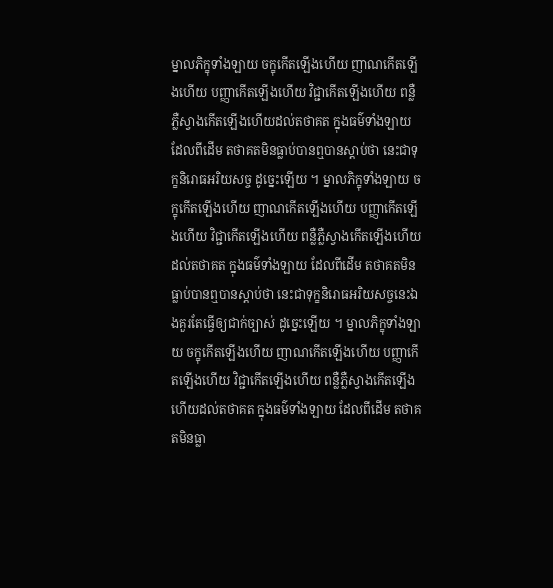ម្នាលភិក្ខុទាំងឡាយ ចក្ខុកើតឡើងហើយ ញាណកើតឡើងហើយ បញ្ញាកើតឡើងហើយ វិជ្ជាកើតឡើងហើយ ពន្លឺភ្លឺស្វាងកើតឡើងហើយដល់តថាគត ក្នុងធម៌ទាំងឡាយ ដែលពីដើម តថាគតមិនធ្លាប់បានឮបានស្ដាប់ថា នេះជាទុក្ខនិរោធអរិយសច្ច ដូច្នេះឡើយ ។ ម្នាលភិក្ខុទាំងឡាយ ចក្ខុកើតឡើងហើយ ញាណកើតឡើងហើយ បញ្ញាកើតឡើងហើយ វិជ្ជាកើតឡើងហើយ ពន្លឺភ្លឺស្វាងកើតឡើងហើយដល់តថាគត ក្នុងធម៌ទាំងឡាយ ដែលពីដើម តថាគតមិនធ្លាប់បានឮបានស្ដាប់ថា នេះជាទុក្ខនិរោធអរិយសច្ចនេះឯងគួរតែធ្វើឲ្យជាក់ច្បាស់ ដូច្នេះឡើយ ។ ម្នាលភិក្ខុទាំងឡាយ ចក្ខុកើតឡើងហើយ ញាណកើតឡើងហើយ បញ្ញាកើតឡើងហើយ វិជ្ជាកើតឡើងហើយ ពន្លឺភ្លឺស្វាងកើតឡើងហើយដល់តថាគត ក្នុងធម៌ទាំងឡាយ ដែលពីដើម តថាគតមិនធ្លា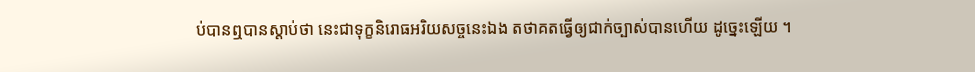ប់បានឮបានស្ដាប់ថា នេះជាទុក្ខនិរោធអរិយសច្ចនេះឯង តថាគតធ្វើឲ្យជាក់ច្បាស់បានហើយ ដូច្នេះឡើយ ។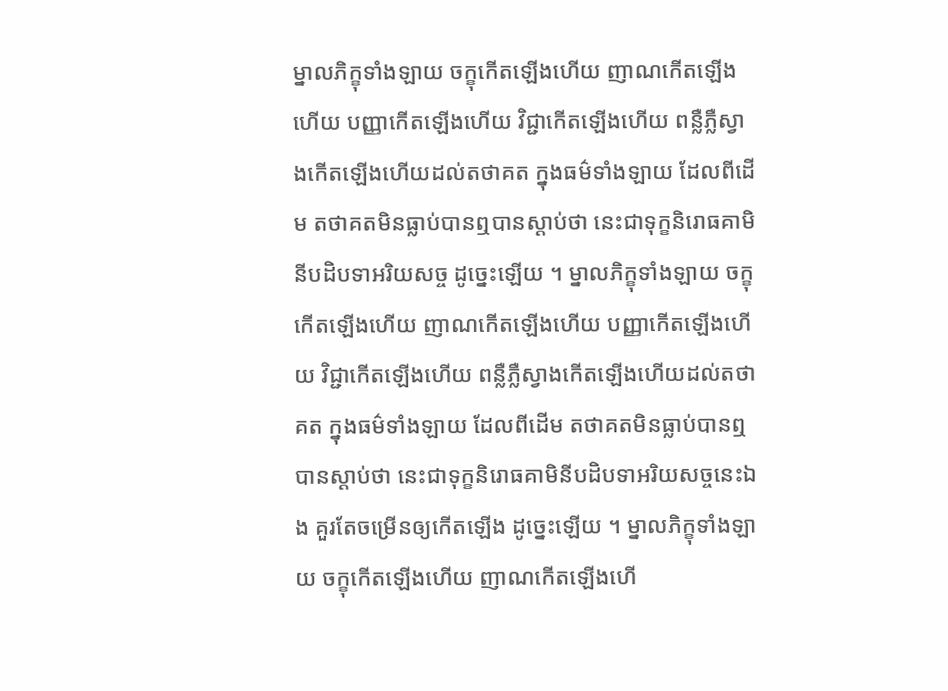ម្នាលភិក្ខុទាំងឡាយ ចក្ខុកើតឡើងហើយ ញាណកើតឡើងហើយ បញ្ញាកើតឡើងហើយ វិជ្ជាកើតឡើងហើយ ពន្លឺភ្លឺស្វាងកើតឡើងហើយដល់តថាគត ក្នុងធម៌ទាំងឡាយ ដែលពីដើម តថាគតមិនធ្លាប់បានឮបានស្ដាប់ថា នេះជាទុក្ខនិរោធគាមិនីបដិបទាអរិយសច្ច ដូច្នេះឡើយ ។ ម្នាលភិក្ខុទាំងឡាយ ចក្ខុកើតឡើងហើយ ញាណកើតឡើងហើយ បញ្ញាកើតឡើងហើយ វិជ្ជាកើតឡើងហើយ ពន្លឺភ្លឺស្វាងកើតឡើងហើយដល់តថាគត ក្នុងធម៌ទាំងឡាយ ដែលពីដើម តថាគតមិនធ្លាប់បានឮបានស្ដាប់ថា នេះជាទុក្ខនិរោធគាមិនីបដិបទាអរិយសច្ចនេះឯង គួរតែចម្រើនឲ្យកើតឡើង ដូច្នេះឡើយ ។ ម្នាលភិក្ខុទាំងឡាយ ចក្ខុកើតឡើងហើយ ញាណកើតឡើងហើ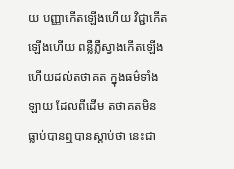យ បញ្ញាកើតឡើងហើយ វិជ្ជាកើតឡើងហើយ ពន្លឺភ្លឺស្វាងកើតឡើងហើយដល់តថាគត ក្នុងធម៌ទាំងឡាយ ដែលពីដើម តថាគតមិនធ្លាប់បានឮបានស្ដាប់ថា នេះជា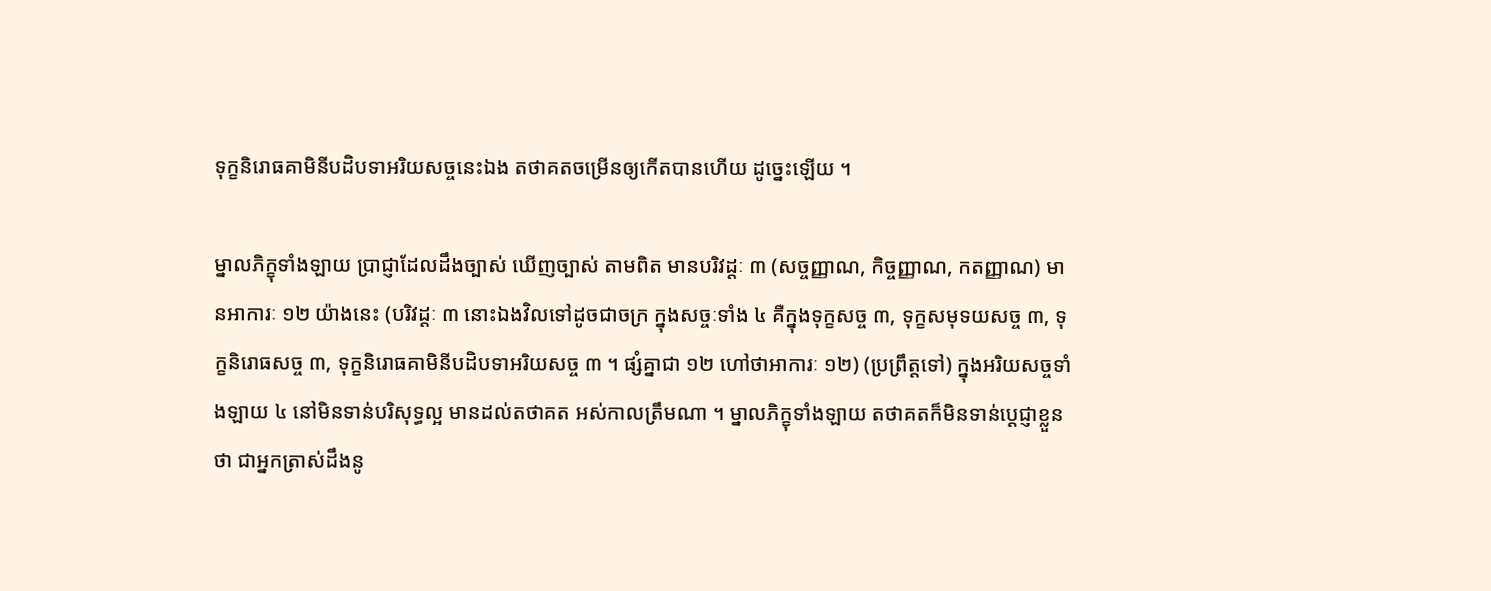ទុក្ខនិរោធគាមិនីបដិបទាអរិយសច្ចនេះឯង តថាគតចម្រើនឲ្យកើតបានហើយ ដូច្នេះឡើយ ។

ម្នាលភិក្ខុទាំងឡាយ ប្រាជ្ញាដែលដឹងច្បាស់ ឃើញច្បាស់ តាមពិត មានបរិវដ្តៈ ៣ (សច្ចញ្ញាណ, កិច្ចញ្ញាណ, កតញ្ញាណ) មានអាការៈ ១២ យ៉ាងនេះ (បរិវដ្តៈ ៣ នោះឯងវិលទៅដូចជាចក្រ ក្នុងសច្ចៈទាំង ៤ គឺក្នុងទុក្ខសច្ច ៣, ទុក្ខសមុទយសច្ច ៣, ទុក្ខនិរោធសច្ច ៣, ទុក្ខនិរោធគាមិនីបដិបទាអរិយសច្ច ៣ ។ ផ្សំគ្នាជា ១២ ហៅថាអាការៈ ១២) (ប្រព្រឹត្តទៅ) ក្នុងអរិយសច្ចទាំងឡាយ ៤ នៅមិនទាន់បរិសុទ្ធល្អ មានដល់តថាគត អស់កាលត្រឹមណា ។ ម្នាលភិក្ខុទាំងឡាយ តថាគតក៏មិនទាន់ប្តេជ្ញាខ្លួនថា ជាអ្នកត្រាស់ដឹងនូ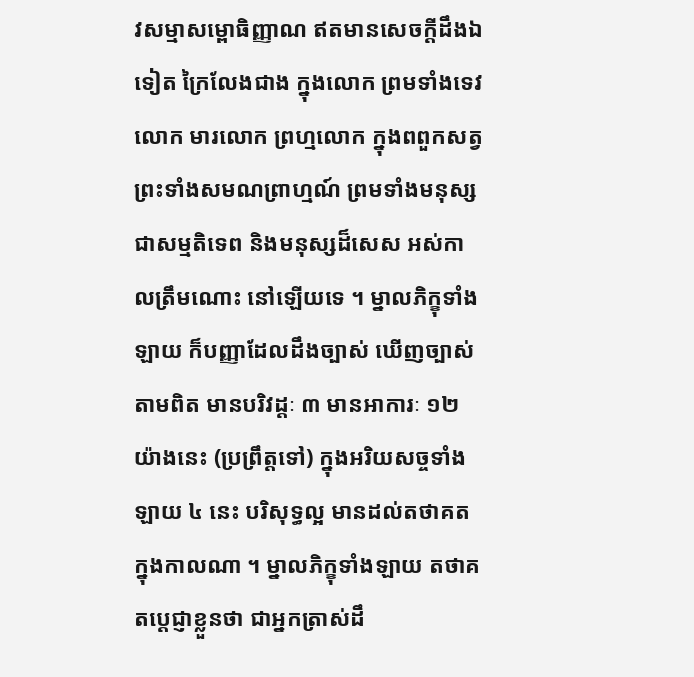វសម្មាសម្ពោធិញ្ញាណ ឥតមានសេចក្ដីដឹងឯទៀត ក្រៃលែងជាង ក្នុងលោក ព្រមទាំងទេវលោក មារលោក ព្រហ្មលោក ក្នុងពពួកសត្វ ព្រះទាំងសមណព្រាហ្មណ៍ ព្រមទាំងមនុស្សជាសម្មតិទេព និងមនុស្សដ៏សេស អស់កាលត្រឹមណោះ នៅឡើយទេ ។ ម្នាលភិក្ខុទាំងឡាយ ក៏បញ្ញាដែលដឹងច្បាស់ ឃើញច្បាស់តាមពិត មានបរិវដ្តៈ ៣ មានអាការៈ ១២ យ៉ាងនេះ (ប្រព្រឹត្តទៅ) ក្នុងអរិយសច្ចទាំងឡាយ ៤ នេះ បរិសុទ្ធល្អ មានដល់តថាគត ក្នុងកាលណា ។ ម្នាលភិក្ខុទាំងឡាយ តថាគតប្តេជ្ញាខ្លួនថា ជាអ្នកត្រាស់ដឹ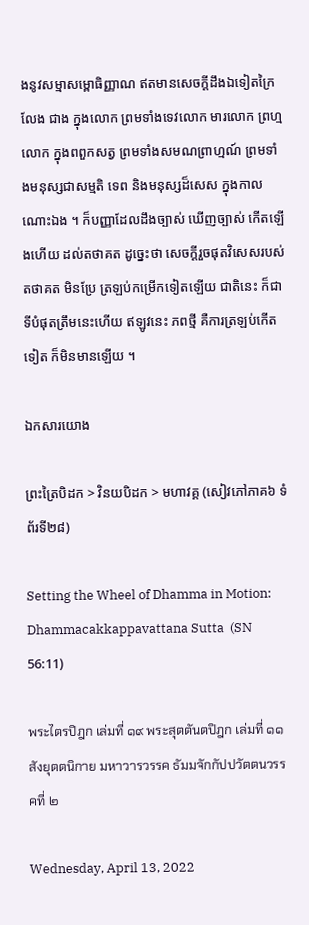ងនូវសម្មាសម្ពោធិញ្ញាណ ឥតមានសេចក្ដីដឹងឯទៀតក្រៃលែង ជាង ក្នុងលោក ព្រមទាំងទេវលោក មារលោក ព្រហ្មលោក ក្នុងពពួកសត្វ ព្រមទាំងសមណព្រាហ្មណ៍ ព្រមទាំងមនុស្សជាសម្មតិ ទេព និងមនុស្សដ៏សេស ក្នុងកាលណោះឯង ។ ក៏បញ្ញាដែលដឹងច្បាស់ ឃើញច្បាស់ កើតឡើងហើយ ដល់តថាគត ដូច្នេះថា សេចក្ដីរួចផុតវិសេសរបស់តថាគត មិនប្រែ ត្រឡប់កម្រើកទៀតឡើយ ជាតិនេះ ក៏ជាទីបំផុតត្រឹមនេះហើយ ឥឡូវនេះ ភពថ្មី គឺការត្រឡប់កើតទៀត ក៏មិនមានឡើយ ។

ឯកសារយោង

ព្រះត្រៃបិដក > វិនយបិដក > មហាវគ្គ (សៀវភៅភាគ៦ ទំព័រទី២៨)

Setting the Wheel of Dhamma in Motion: Dhammacakkappavattana Sutta  (SN 56:11)

พระไตรปิฎก เล่มที่ ๑๙ พระสุตตันตปิฎก เล่มที่ ๑๑ สังยุตตนิกาย มหาวารวรรค ธัมมจักกัปปวัตตนวรรคที่ ๒

Wednesday, April 13, 2022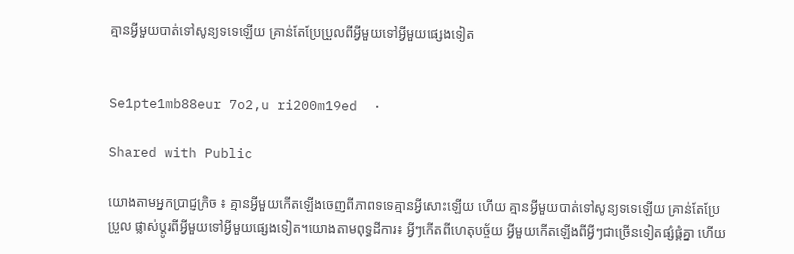គ្មានអ្វីមួយបាត់ទៅសូន្យទទេឡើយ គ្រាន់តែប្រែប្រួលពីអ្វីមួយទៅអ្វីមួយផ្សេងទៀត


Se1pte1mb88eur 7o2,u ri200m19ed  ·

Shared with Public

យោងតាមអ្នកប្រាជ្ញក្រិច ៖ គ្មានអ្វីមួយកើតឡើងចេញពីភាពទទេគ្មានអ្វីសោះឡើយ ហើយ គ្មានអ្វីមួយបាត់ទៅសូន្យទទេឡើយ គ្រាន់តែប្រែប្រួល ផ្លាស់ប្តូរពីអ្វីមួយទៅអ្វីមួយផ្សេងទៀត។យោងតាមពុទ្ធដីការ៖ អ្វីៗកើតពីហេតុបច្ច័យ អ្វីមួយកើតឡើងពីអ្វីៗជាច្រើនទៀតផ្សំផ្គំគ្នា ហើយ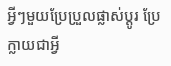អ្វីៗមួយប្រែប្រួលផ្លាស់ប្តូរ ប្រែក្លាយជាអ្វី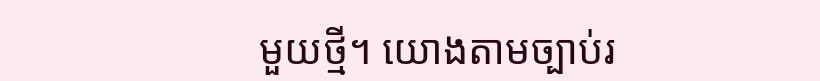មួយថ្មី។ យោងតាមច្បាប់រ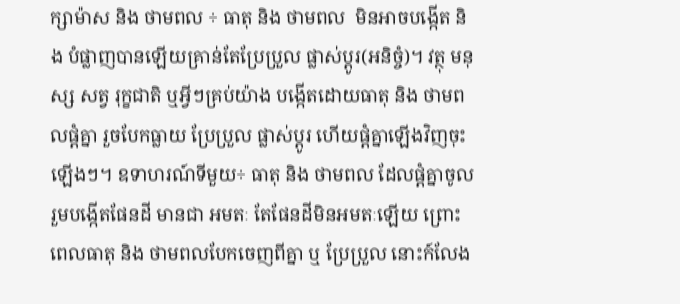ក្សាម៉ាស និង ថាមពល ÷ ធាតុ និង ថាមពល  មិនអាចបង្កើត និង បំផ្លាញបានឡើយគ្រាន់តែប្រែប្រួល ផ្លាស់ប្តូរ(អនិច្ចំ)។ វត្ថុ មនុស្ស សត្វ រុក្ខជាតិ ឬអ្វីៗគ្រប់យ៉ាង បង្កើតដោយធាតុ និង ថាមពលផ្តំគ្នា រួចបែកធ្លាយ ប្រែប្រួល ផ្លាស់ប្តូរ ហើយផ្តំគ្នាឡើងវិញចុះឡើងៗ។ ឧទាហរណ៍ទីមួយ÷ ធាតុ និង ថាមពល ដែលផ្តំគ្នាចូលរួមបង្កើតផែនដី មានជា អមតៈ តែផែនដីមិនអមតៈឡើយ ព្រោះពេលធាតុ និង ថាមពលបែកចេញពីគ្នា ឬ ប្រែប្រួល នោះក៍លែង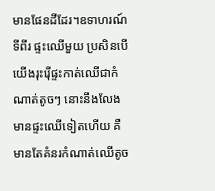មានផែនដីដែរ។ឧទាហរណ៍ទីពីរ ផ្ទះឈើមួយ ប្រសិនបើយើងរុះរ៉ើផ្ទះកាត់ឈើជាកំណាត់តូចៗ នោះនឹងលែងមានផ្ទះឈើទៀតហើយ គឺមានតែគំនរកំណាត់ឈើតូច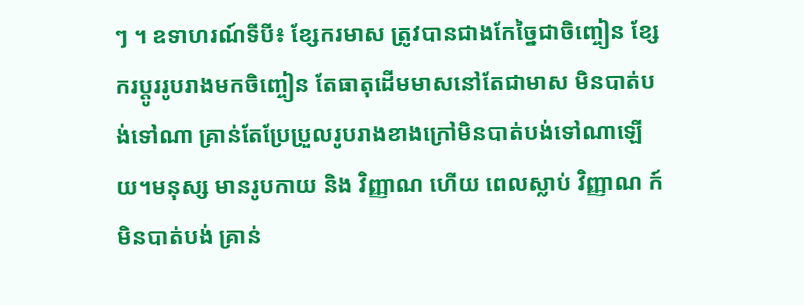ៗ ។ ឧទាហរណ៍ទីបី៖ ខ្សែករមាស ត្រូវបានជាងកែច្នៃជាចិញ្ចៀន ខ្សែករប្តូររូបរាងមកចិញ្ចៀន តែធាតុដើមមាសនៅតែជាមាស មិនបាត់បង់ទៅណា គ្រាន់តែប្រែប្រួលរូបរាងខាងក្រៅមិនបាត់បង់ទៅណាឡើយ។មនុស្ស មានរូបកាយ និង វិញ្ញាណ ហើយ ពេលស្លាប់ វិញ្ញាណ ក៍មិនបាត់បង់ គ្រាន់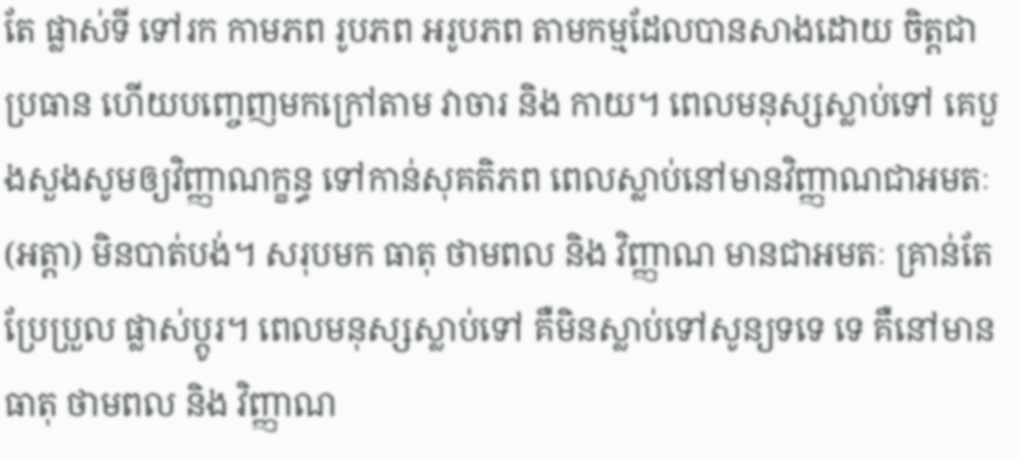តែ ផ្លាស់ទី ទៅរក កាមភព រូបភព អរូបភព តាមកម្មដែលបានសាងដោយ ចិត្តជាប្រធាន ហើយបញ្ចេញមកក្រៅតាម វាចារ និង កាយ។ ពេលមនុស្សស្លាប់ទៅ គេបួងសួងសូមឲ្យវិញ្ញាណក្ខន្ធ ទៅកាន់សុគតិភព ពេលស្លាប់នៅមានវិញ្ញាណជាអមតៈ (អត្តា) មិនបាត់បង់។ សរុបមក ធាតុ ថាមពល និង វិញ្ញាណ មានជាអមតៈ គ្រាន់តែប្រែប្រួល ផ្លាស់ប្តូរ។ ពេលមនុស្សស្លាប់ទៅ គឺមិនស្លាប់ទៅសូន្យទទេ ទេ គឺនៅមាន ធាតុ ថាមពល និង វិញ្ញាណ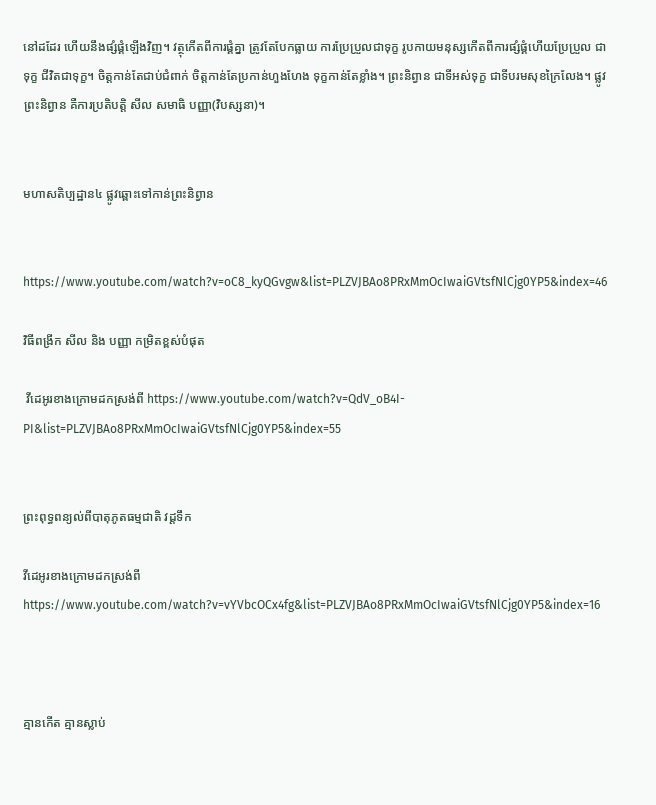នៅដដែរ ហើយនឹងផ្សំផ្គំឡើងវិញ។ វត្ថុកើតពីការផ្គំគ្នា ត្រូវតែបែកធ្លាយ ការប្រែប្រួលជាទុក្ខ រូបកាយមនុស្សកើតពីការផ្សំផ្គំហើយប្រែប្រួល ជាទុក្ខ ជីវិតជាទុក្ខ។ ចិត្តកាន់តែជាប់ជំពាក់ ចិត្តកាន់តែប្រកាន់ហួងហែង ទុក្ខកាន់តែខ្លាំង។ ព្រះនិព្វាន ជាទីអស់ទុក្ខ ជាទីបរមសុខក្រៃលែង។ ផ្លូវព្រះនិព្វាន គឺការប្រតិបត្តិ សីល សមាធិ បញ្ញា(វិបស្សនា)។


មហាសតិប្បដ្ឋាន៤ ផ្លូវឆ្ពោះទៅកាន់ព្រះនិព្វាន


https://www.youtube.com/watch?v=oC8_kyQGvgw&list=PLZVJBAo8PRxMmOcIwaiGVtsfNlCjg0YP5&index=46

វិធីពង្រីក សីល និង បញ្ញា កម្រិតខ្ពស់បំផុត

 វីដេអូរខាងក្រោមដកស្រង់ពី https://www.youtube.com/watch?v=QdV_oB4I-PI&list=PLZVJBAo8PRxMmOcIwaiGVtsfNlCjg0YP5&index=55


ព្រះពុទ្ធពន្យល់ពីបាតុភូតធម្មជាតិ វដ្ដទឹក

វីដេអូរខាងក្រោមដកស្រង់ពី https://www.youtube.com/watch?v=vYVbcOCx4fg&list=PLZVJBAo8PRxMmOcIwaiGVtsfNlCjg0YP5&index=16



គ្មានកើត គ្មានស្លាប់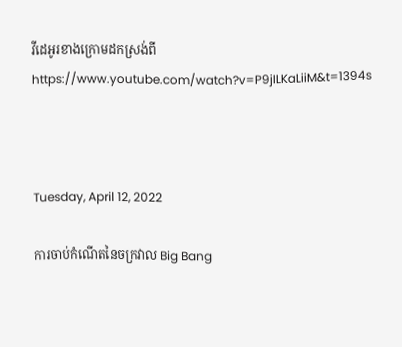វីដេអូរខាងក្រោមដកស្រង់ពី https://www.youtube.com/watch?v=P9jILKaLiiM&t=1394s



Tuesday, April 12, 2022

ការចាប់កំណើតនៃចក្រវាល Big Bang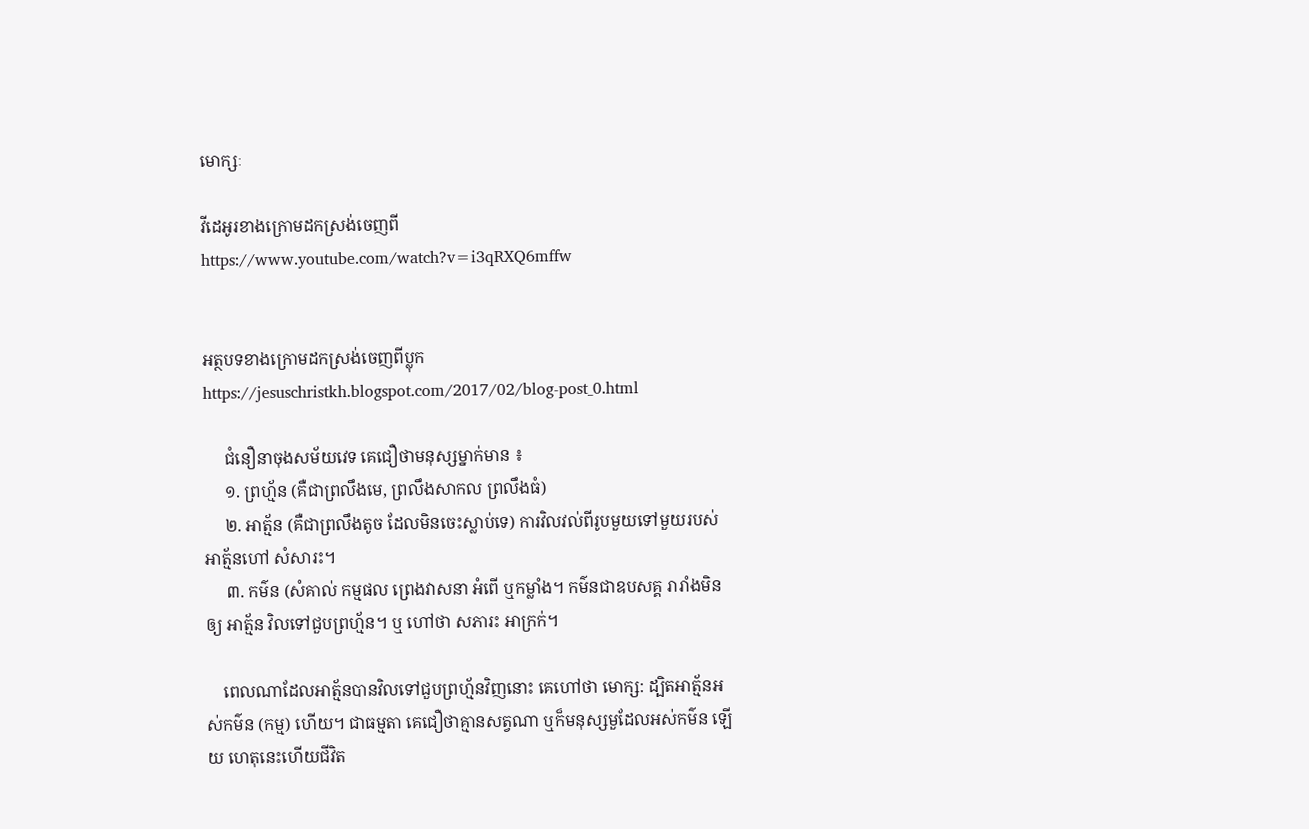មោក្សៈ

វីដេអូរខាងក្រោមដកស្រង់ចេញពី https://www.youtube.com/watch?v=i3qRXQ6mffw


អត្ថបទខាងក្រោមដកស្រង់ចេញពីប្លុក https://jesuschristkh.blogspot.com/2017/02/blog-post_0.html

     ជំនឿនាចុងសម័យវេទ គេជឿថាមនុស្សម្នាក់មាន ៖
     ១. ព្រហ្ម័ន (គឺជាព្រលឹងមេ, ព្រលឹងសាកល ព្រលឹងធំ)
     ២. អាត្ម័ន (គឺជាព្រលឹងតូច ដែលមិនចេះស្លាប់ទេ) ការវិលវល់ពីរូបមួយទៅមួយរបស់ អាត្ម័នហៅ សំសារះ។
     ៣. កម៌ន (សំគាល់ កម្មផល ព្រេងវាសនា អំពើ ឬកម្លាំង។ កម៌នជាឧបសគ្គ រារាំងមិនឲ្យ អាត្ម័ន វិលទៅជួបព្រហ្ម័ន។ ឬ ហៅថា សភារះ អាក្រក់។

    ពេលណាដែលអាត្ម័នបានវិលទៅជួបព្រហ្ម័នវិញនោះ គេហៅថា មោក្ស: ដ្បិតអាត្ម័នអស់កម៌ន (កម្ម) ហើយ។ ជាធម្មតា គេជឿថាគ្មានសត្វណា ឬក៏មនុស្សមួដែលអស់កម៌ន ឡើយ ហេតុនេះហើយជីវិត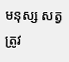មនុស្ស សត្វ ត្រូវ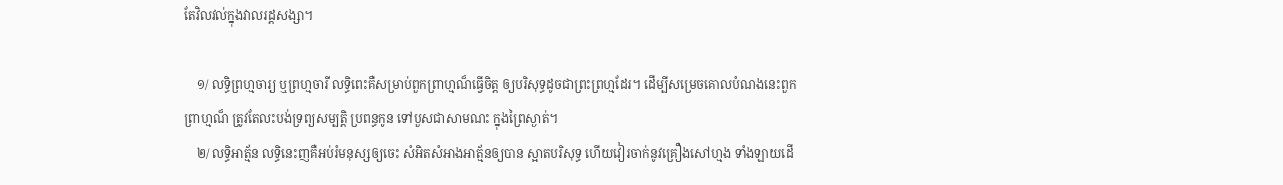តែវិលវល់ក្នុងវាលរដ្តសង្សា។

    ១/ លទ្ធិព្រហ្មចារ្យ ឬព្រហ្មចារី លទ្ធិពេះគឺសម្រាប់ពួកព្រាហ្មណ៏ធ្វើចិត្ត ឲ្យបរិសុទ្ធដូចជាព្រះព្រហ្មដែរ។ ដើម្បីសម្រេចគោលបំណងនេះពួកព្រាហ្មណ៏ ត្រូវតែលះបង់ទ្រព្យសម្បត្តិ ប្រពន្ធកូន ទៅបួសជាសាមណះ ក្នុងព្រៃស្ងាត់។
    ២/ លទ្ធិអាត្ម័ន លទ្ធិនេះញគឺអប់រំមនុស្សឲ្យចេះ សំអិតសំអាងអាត្ម័នឲ្យបាន ស្អាតបរិសុទ្ធ ហើយវៀរចាក់នូវគ្រឿងសៅហ្មង ទាំងឡាយដើ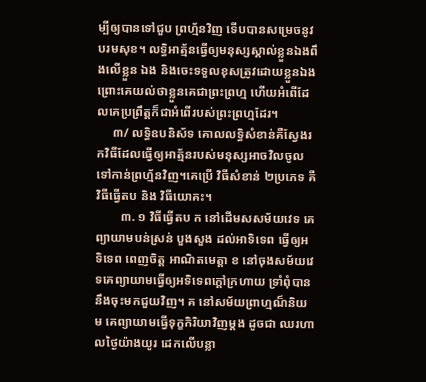ម្បីឲ្យបានទៅជួប ព្រហ្ម័នវិញ ទើបបានសម្រេចនូវបរមសុខ។ លទ្ធិអាត្ម័នធ្វើឲ្យមនុស្សស្គាល់ខ្លួនឯងពឹងលើខ្លួន ឯង និងចេះទទួលខុសត្រូវដោយខ្លួនឯង ព្រោះគេយល់ថាខ្លួនគេជាព្រះព្រហ្ម ហើយអំពើដែលគេប្រព្រឹត្តក៏ជាអំពើរបស់ព្រះព្រហ្មដែរ។
     ៣/ លទ្ធិឧបនិស័ទ គោលលទ្ធិសំខាន់គឺស្វែងរកវិធីដែលធ្វើឲ្យអាត្ម័នរបស់មនុស្សអាចវិលចូលទៅកាន់ព្រហ្ម័នវិញ។គេប្រើ វិធីសំខាន់ ២ប្រភេទ គឺ វិធីធ្វើតប និង វិធីយោគះ។
        ៣. ១ វិធីធ្វើតប ក នៅដើមសសម័យវេទ គេព្យាយាមបន់ស្រន់ បួងសួង ដល់អាទិទេព ធ្វើឲ្យអទិទេព ពេញចិត្ត អាណិតមេត្តា ខ នៅចុងសម័យវេទគេព្យាយាមធ្វើឲ្យអទិទេពក្តៅក្រហាយ ទ្រាំពុំបាននឹងចុះមកជួយវិញ។ គ នៅសម័យព្រាហ្មណ៏និយម គេព្យាយាមធ្វើទុក្ខកិរិយាវិញម្តង ដូចជា ឈរហាលថ្ងៃយ៉ាងយូរ ដេកលើបន្លា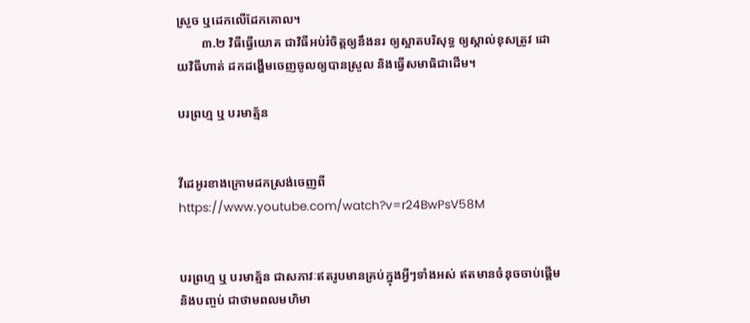ស្រួច ឬដេកលើដែកគោល។
        ៣.២ វិធីធ្វើយោគ ជាវិធីអប់រំចិត្តឲ្យនឹងនរ ឲ្យស្អាតបរិសុទ្ធ ឲ្យស្គាល់ខុសត្រូវ ដោយវិធីហាត់ ដកដង្ហើមចេញចូលឲ្យបានស្រួល និងធ្វើសមាធិជាដើម។

បរព្រហ្ម ឬ បរមាត្ម័ន


វីដេអូរខាងក្រោមដកស្រង់ចេញពី https://www.youtube.com/watch?v=r24BwPsV58M


បរព្រហ្ម ឬ បរមាត្ម័ន ជាសភាវៈឥតរូបមានគ្រប់ក្នុងអ្វីៗទាំងអស់ ឥតមានចំនុចចាប់ផ្តើមនិងបញ្ចប់ ជាថាមពលមហិមា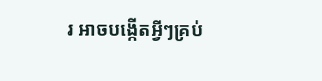រ អាចបង្កើតអ្វីៗគ្រប់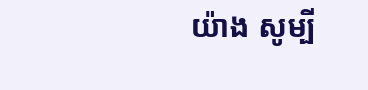យ៉ាង សូម្បី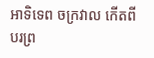អាទិទេព ចក្រវាល កើតពីបរព្រ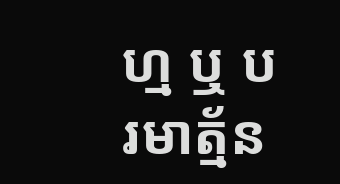ហ្ម ឬ បរមាត្ម័ន